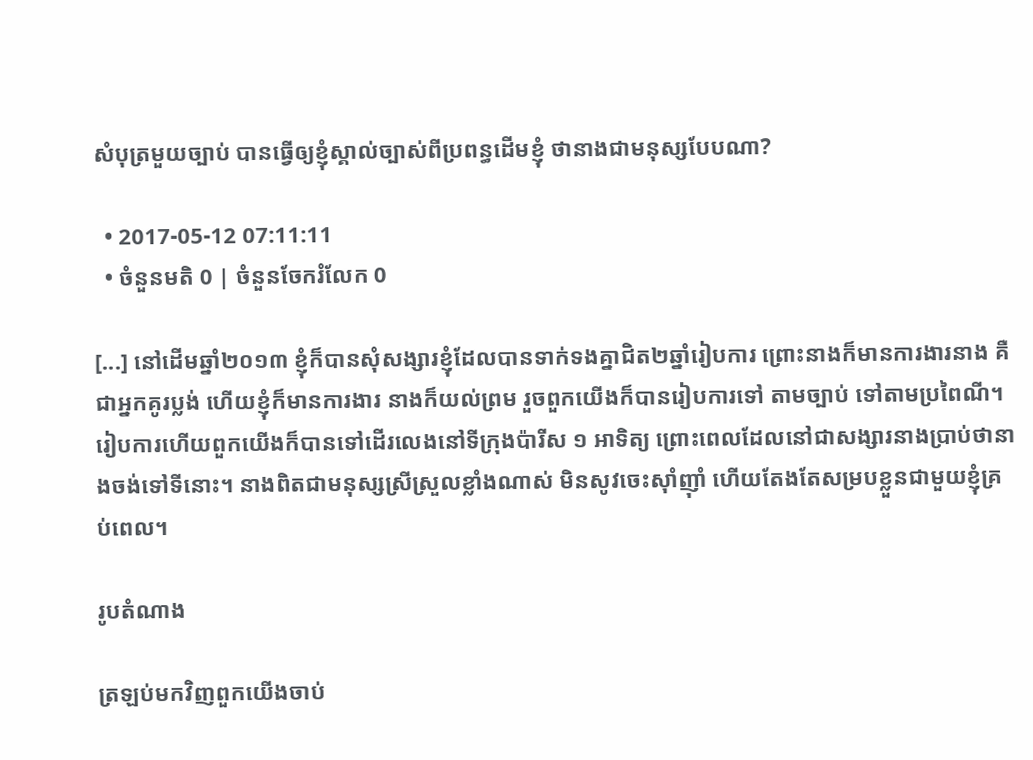សំបុត្រមួយច្បាប់ បានធ្វើឲ្យខ្ញុំស្គាល់ច្បាស់ពីប្រពន្ធដើមខ្ញុំ ថានាងជាមនុស្សបែបណា?

  • 2017-05-12 07:11:11
  • ចំនួនមតិ 0 | ចំនួនចែករំលែក 0

[...] នៅដើមឆ្នាំ២០១៣ ខ្ញុំក៏បានសុំសង្សារខ្ញុំដែលបានទាក់ទងគ្នាជិត២ឆ្នាំរៀបការ ព្រោះនាងក៏មានការងារនាង គឺជាអ្នកគូរប្លង់ ហើយខ្ញុំក៏មានការងារ នាងក៏យល់ព្រម រួចពួកយើងក៏បានរៀបការទៅ តាមច្បាប់ ទៅតាមប្រពៃណី។ រៀបការហើយពួកយើងក៏បានទៅដើរលេងនៅទីក្រុងប៉ារីស ១ អាទិត្យ ព្រោះពេលដែលនៅជាសង្សារនាងប្រាប់ថានាងចង់ទៅទីនោះ។ នាងពិតជាមនុស្សស្រីស្រួលខ្លាំងណាស់ មិនសូវចេះស៊ាំញ៉ាំ ហើយតែងតែសម្របខ្លួនជាមួយខ្ញុំគ្រប់ពេល។

រូបតំណាង

ត្រឡប់មកវិញពួកយើងចាប់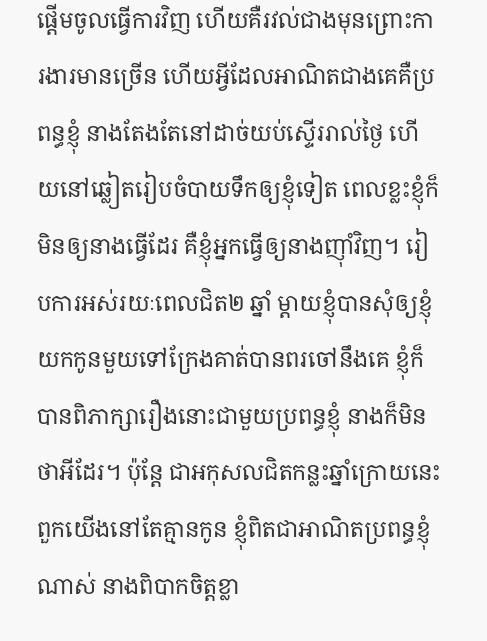ផ្ដើមចូលធ្វើការវិញ ហើយគឺរវល់ជាងមុនព្រោះការងារមានច្រើន ហើយអ្វីដែលអាណិតជាងគេគឺប្រពន្ធខ្ញុំ នាងតែងតែនៅដាច់យប់ស្ទើររាល់ថ្ងៃ ហើយនៅឆ្លៀតរៀបចំបាយទឹកឲ្យខ្ញុំទៀត ពេលខ្លះខ្ញុំក៏មិនឲ្យនាងធ្វើដែរ គឺខ្ញុំអ្នកធ្វើឲ្យនាងញ៉ាំវិញ។ រៀបការអស់រយៈពេលជិត២ ឆ្នាំ ម្ដាយខ្ញុំបានសុំឲ្យខ្ញុំយកកូនមួយទៅក្រែងគាត់បានពរចៅនឹងគេ ខ្ញុំក៏បានពិភាក្សារឿងនោះជាមួយប្រពន្ធខ្ញុំ នាងក៏មិនថាអីដែរ។ ប៉ុន្តែ ជាអកុសលជិតកន្លះឆ្នាំក្រោយនេះ ពួកយើងនៅតែគ្មានកូន ខ្ញុំពិតជាអាណិតប្រពន្ធខ្ញុំណាស់ នាងពិបាកចិត្តខ្លា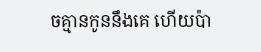ចគ្មានកូននឹងគេ ហើយប៉ា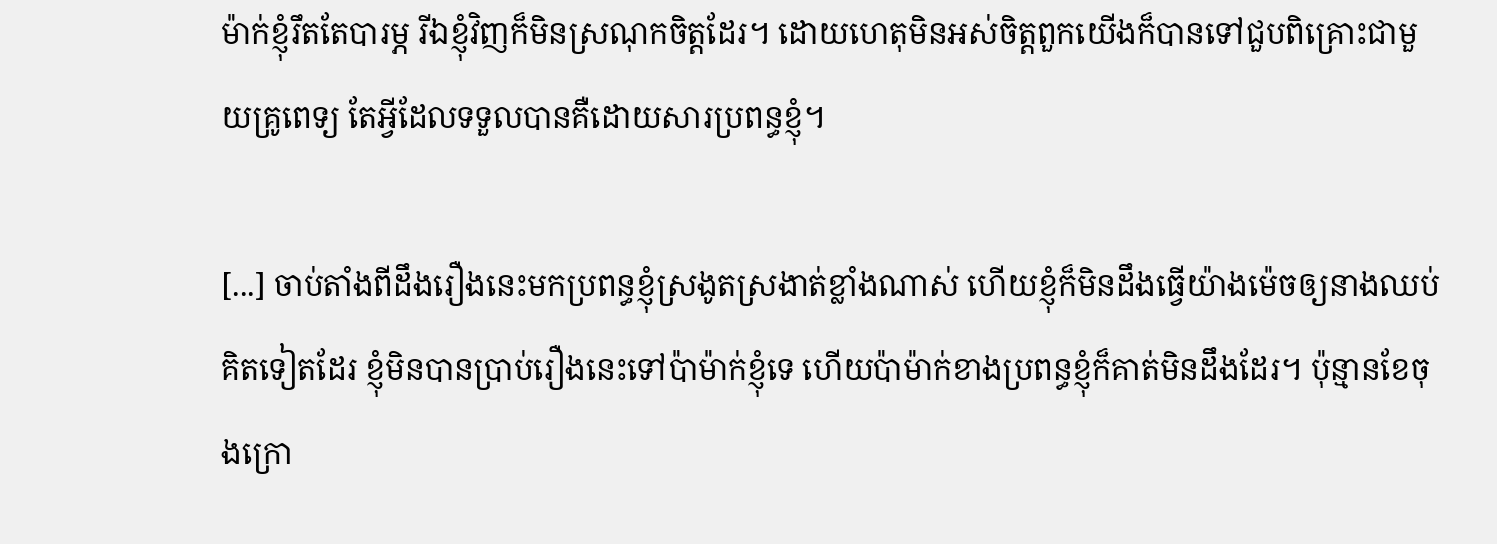ម៉ាក់ខ្ញុំរឹតតែបារម្ភ រីឯខ្ញុំវិញក៏មិនស្រណុកចិត្តដែរ។ ដោយហេតុមិនអស់ចិត្តពួកយើងក៏បានទៅជួបពិគ្រោះជាមួយគ្រូពេទ្យ តែអ្វីដែលទទួលបានគឺដោយសារប្រពន្ធខ្ញុំ។

[...] ចាប់តាំងពីដឹងរឿងនេះមកប្រពន្ធខ្ញុំស្រងូតស្រងាត់ខ្លាំងណាស់ ហើយខ្ញុំក៏មិនដឹងធ្វើយ៉ាងម៉េចឲ្យនាងឈប់គិតទៀតដែរ ខ្ញុំមិនបានប្រាប់រឿងនេះទៅប៉ាម៉ាក់ខ្ញុំទេ ហើយប៉ាម៉ាក់ខាងប្រពន្ធខ្ញុំក៏គាត់មិនដឹងដែរ។ ប៉ុន្មានខែចុងក្រោ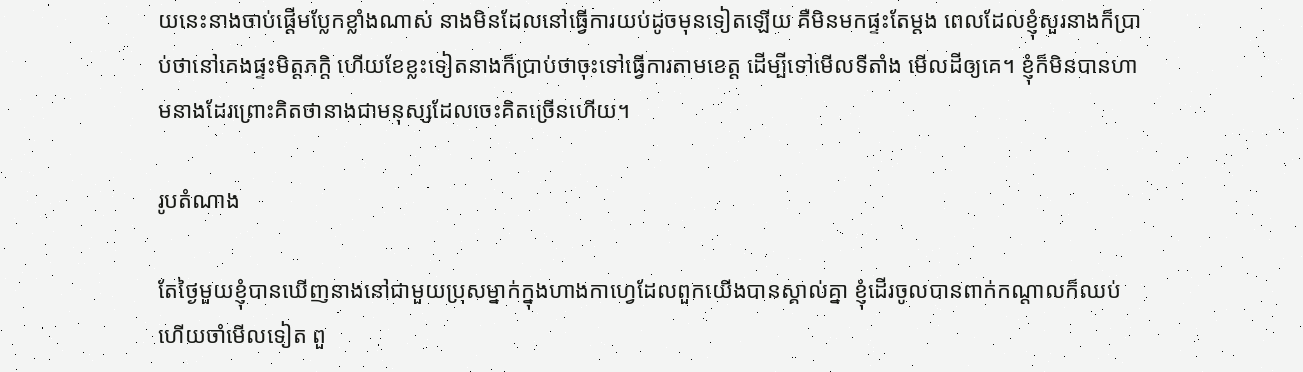យនេះនាងចាប់ផ្ដើមប្លែកខ្លាំងណាស់ នាងមិនដែលនៅធ្វើការយប់ដូចមុនទៀតឡើយ គឺមិនមកផ្ទះតែម្ដង ពេលដែលខ្ញុំសួរនាងក៏ប្រាប់ថានៅគេងផ្ទះមិត្តភក្តិ ហើយខែខ្លះទៀតនាងក៏ប្រាប់ថាចុះទៅធ្វើការតាមខេត្ត ដើម្បីទៅមើលទីតាំង មើលដីឲ្យគេ។ ខ្ញុំក៏មិនបានហាមនាងដែរព្រោះគិតថានាងជាមនុស្សដែលចេះគិតច្រើនហើយ។

រូបតំណាង

តែថ្ងៃមួយខ្ញុំបានឃើញនាងនៅជាមួយប្រុសម្នាក់ក្នុងហាងកាហ្វេដែលពួកយើងបានស្គាល់គ្នា ខ្ញុំដើរចូលបានពាក់កណ្ដាលក៏ឈប់ហើយចាំមើលទៀត ពួ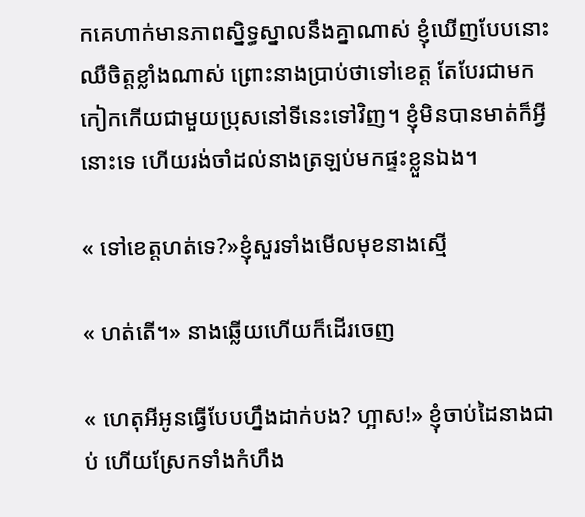កគេហាក់មានភាពស្និទ្ធស្នាលនឹងគ្នាណាស់ ខ្ញុំឃើញបែបនោះឈឺចិត្តខ្លាំងណាស់ ព្រោះនាងប្រាប់ថាទៅខេត្ត តែបែរជាមកកៀកកើយជាមួយប្រុសនៅទីនេះទៅវិញ។ ខ្ញុំមិនបានមាត់ក៏អ្វីនោះទេ ហើយរង់ចាំដល់នាងត្រឡប់មកផ្ទះខ្លួនឯង។

« ទៅខេត្តហត់ទេ?»ខ្ញុំសួរទាំងមើលមុខនាងស្មើ

« ហត់តើ។» នាងឆ្លើយហើយក៏ដើរចេញ

« ហេតុអីអូនធ្វើបែបហ្នឹងដាក់បង? ហ្អាស!» ខ្ញុំចាប់ដៃនាងជាប់ ហើយស្រែកទាំងកំហឹង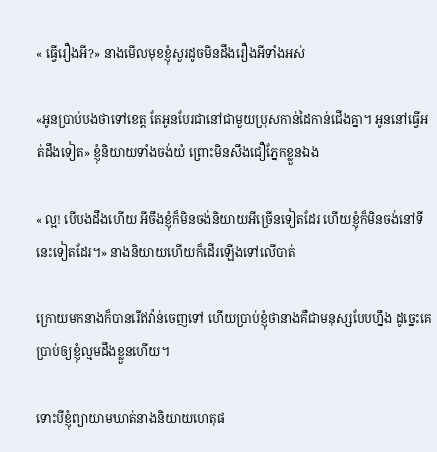« ធ្វើរឿងអី?» នាងមើលមុខខ្ញុំសួរដូចមិនដឹងរឿងអីទាំងអស់

«អូនប្រាប់បងថាទៅខេត្ត តែអូនបែរជានៅជាមួយប្រុសកាន់ដៃកាន់ជើងគ្នា។ អូននៅធ្វើអត់ដឹងទៀត» ខ្ញុំនិយាយទាំងចង់យំ ព្រោះមិនសឹងជឿភ្នែកខ្លួនឯង

« ល្អ! បើបងដឹងហើយ អីចឹងខ្ញុំក៏មិនចង់និយាយអីច្រើនទៀតដែរ ហើយខ្ញុំក៏មិនចង់នៅទីនេះទៀតដែរ។» នាងនិយាយហើយក៏ដើរឡើងទៅលើបាត់

ក្រោយមកនាងក៏បានរើឥវ៉ាន់ចេញទៅ ហើយប្រាប់ខ្ញុំថានាងគឺជាមនុស្សបែបហ្នឹង ដូច្នេះគេប្រាប់ឲ្យខ្ញុំល្មមដឹងខ្លួនហើយ។

ទោះបីខ្ញុំព្យាយាមឃាត់នាងនិយាយហេតុផ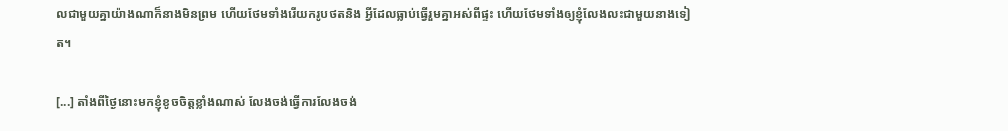លជាមួយគ្នាយ៉ាងណាក៏នាងមិនព្រម ហើយថែមទាំងរើយករូបថតនិង អ្វីដែលធ្លាប់ធ្វើរួមគ្នាអស់ពីផ្ទះ ហើយថែមទាំងឲ្យខ្ញុំលែងលះជាមួយនាងទៀត។

[...] តាំងពីថ្ងៃនោះមកខ្ញុំខូចចិត្តខ្លាំងណាស់ លែងចង់ធ្វើការលែងចង់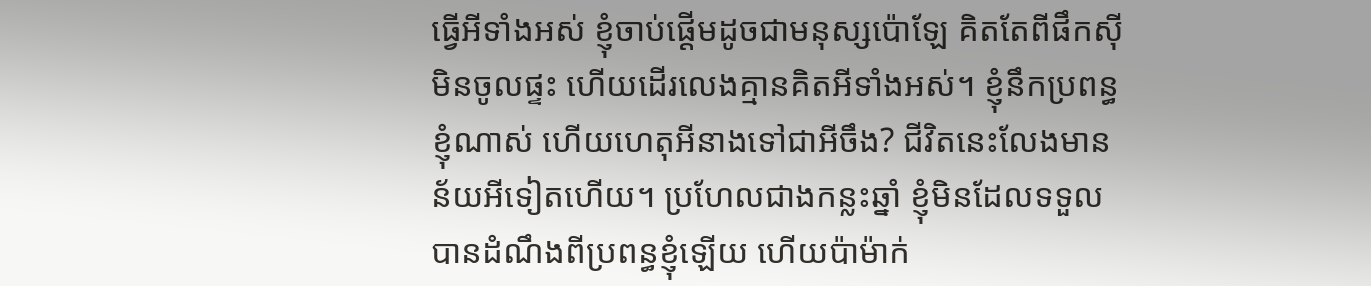ធ្វើអីទាំងអស់ ខ្ញុំចាប់ផ្ដើមដូចជាមនុស្សប៉ោឡែ គិតតែពីផឹកស៊ីមិនចូលផ្ទះ ហើយដើរលេងគ្មានគិតអីទាំងអស់។ ខ្ញុំនឹកប្រពន្ធខ្ញុំណាស់ ហើយហេតុអីនាងទៅជាអីចឹង? ជីវិតនេះលែងមានន័យអីទៀតហើយ។ ប្រហែលជាងកន្លះឆ្នាំ ខ្ញុំមិនដែលទទួលបានដំណឹងពីប្រពន្ធខ្ញុំឡើយ ហើយប៉ាម៉ាក់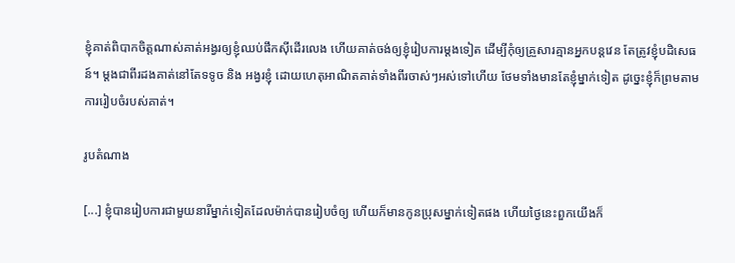ខ្ញុំគាត់ពិបាកចិត្តណាស់គាត់អង្វរឲ្យខ្ញុំឈប់ផឹកស៊ីដើរលេង ហើយគាត់ចង់ឲ្យខ្ញុំរៀបការម្ដងទៀត ដើម្បីកុំឲ្យគ្រួសារគ្មានអ្នកបន្តវេន តែត្រូវខ្ញុំបដិសេធន៍។ ម្ដងជាពីរដងគាត់នៅតែទទូច និង អង្វរខ្ញុំ ដោយហេតុអាណិតគាត់ទាំងពីរចាស់ៗអស់ទៅហើយ ថែមទាំងមានតែខ្ញុំម្នាក់ទៀត ដូច្នេះខ្ញុំក៏ព្រមតាមការរៀបចំរបស់គាត់។

រូបតំណាង

[...] ខ្ញុំបានរៀបការជាមួយនារីម្នាក់ទៀតដែលម៉ាក់បានរៀបចំឲ្យ ហើយក៏មានកូនប្រុសម្នាក់ទៀតផង ហើយថ្ងៃនេះពួកយើងក៏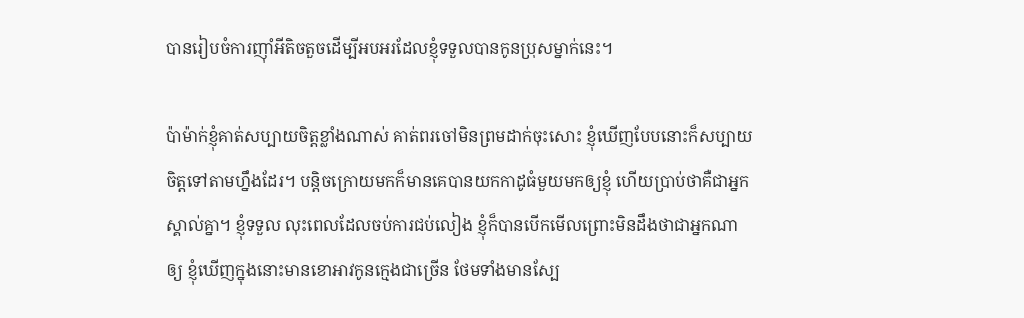បានរៀបចំការញ៉ាំអីតិចតួចដើម្បីអបអរដែលខ្ញុំទទួលបានកូនប្រុសម្នាក់នេះ។

ប៉ាម៉ាក់ខ្ញុំគាត់សប្បាយចិត្តខ្លាំងណាស់ គាត់ពរចៅមិនព្រមដាក់ចុះសោះ ខ្ញុំឃើញបែបនោះក៏សប្បាយចិត្តទៅតាមហ្នឹងដែរ។ បន្តិចក្រោយមកក៏មានគេបានយកកាដូធំមួយមកឲ្យខ្ញុំ ហើយប្រាប់ថាគឺជាអ្នកស្គាល់គ្នា។ ខ្ញុំទទួល លុះពេលដែលចប់ការជប់លៀង ខ្ញុំក៏បានបើកមើលព្រោះមិនដឹងថាជាអ្នកណាឲ្យ ខ្ញុំឃើញក្នុងនោះមានខោអាវកូនក្មេងជាច្រើន ថែមទាំងមានស្បែ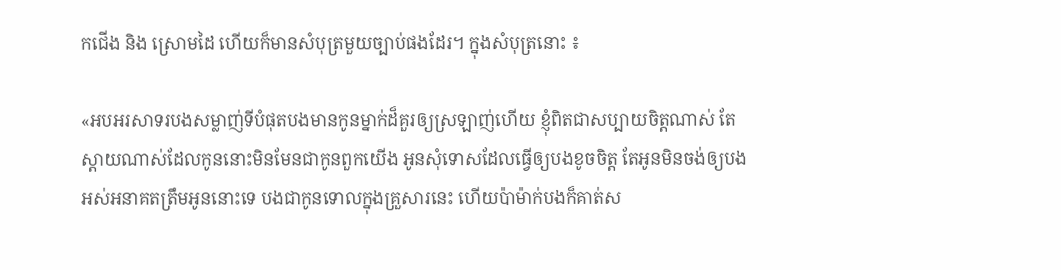កជើង និង ស្រោមដៃ ហើយក៏មានសំបុត្រមួយច្បាប់ផងដែរ។ ក្នុងសំបុត្រនោះ ៖

«អបអរសាទរបងសម្លាញ់ទីបំផុតបងមានកូនម្នាក់ដ៏គួរឲ្យស្រឡាញ់ហើយ ខ្ញុំពិតជាសប្បាយចិត្តណាស់ តែស្ដាយណាស់ដែលកូននោះមិនមែនជាកូនពួកយើង អូនសុំទោសដែលធ្វើឲ្យបងខូចចិត្ត តែអូនមិនចង់ឲ្យបងអស់អនាគតត្រឹមអូននោះទេ បងជាកូនទោលក្នុងគ្រួសារនេះ ហើយប៉ាម៉ាក់បងក៏គាត់ស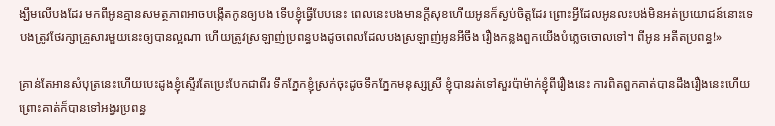ង្ឃឹមលើបងដែរ មកពីអូនគ្មានសមត្ថភាពអាចបង្កើតកូនឲ្យបង ទើបខ្ញុំធ្វើបែបនេះ ពេលនេះបងមានក្ដីសុខហើយអូនក៏ស្ងប់ចិត្តដែរ ព្រោះអ្វីដែលអូនលះបង់មិនអត់ប្រយោជន៍នោះទេ បងត្រូវថែរក្សាគ្រួសារមួយនេះឲ្យបានល្អណា ហើយត្រូវស្រឡាញ់ប្រពន្ធបងដូចពេលដែលបងស្រឡាញ់អូនអីចឹង រឿងកន្លងពួកយើងបំភ្លេចចោលទៅ។ ពីអូន អតីតប្រពន្ធ!»

គ្រាន់តែអានសំបុត្រនេះហើយបេះដូងខ្ញុំស្ទើរតែប្រេះបែកជាពីរ ទឹកភ្នែកខ្ញុំស្រក់ចុះដូចទឹកភ្នែកមនុស្សស្រី ខ្ញុំបានរត់ទៅសួរប៉ាម៉ាក់ខ្ញុំពីរឿងនេះ ការពិតពួកគាត់បានដឹងរឿងនេះហើយ ព្រោះគាត់ក៏បានទៅអង្វរប្រពន្ធ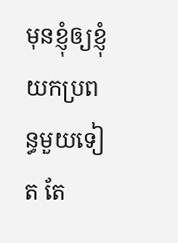មុនខ្ញុំឲ្យខ្ញុំយកប្រពន្ធមួយទៀត តែ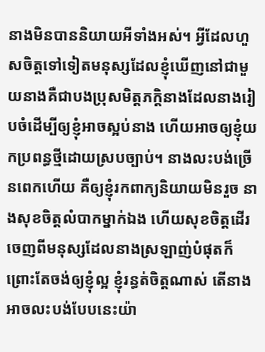នាងមិនបាននិយាយអីទាំងអស់។ អ្វីដែលហួសចិត្តទៅទៀតមនុស្សដែលខ្ញុំឃើញនៅជាមួយនាងគឺជាបងប្រុសមិត្តភក្តិនាងដែលនាងរៀបចំដើម្បីឲ្យខ្ញុំអាចស្អប់នាង ហើយអាចឲ្យខ្ញុំយកប្រពន្ធថ្មីដោយស្របច្បាប់។ នាងលះបង់ច្រើនពេកហើយ គឺឲ្យខ្ញុំរកពាក្យនិយាយមិនរួច នាងសុខចិត្តលំបាកម្នាក់ឯង ហើយសុខចិត្តដើរចេញពីមនុស្សដែលនាងស្រឡាញ់បំផុតក៏ព្រោះតែចង់ឲ្យខ្ញុំល្អ ខ្ញុំរន្ធត់ចិត្តណាស់ តើនាងអាចលះបង់បែបនេះយ៉ា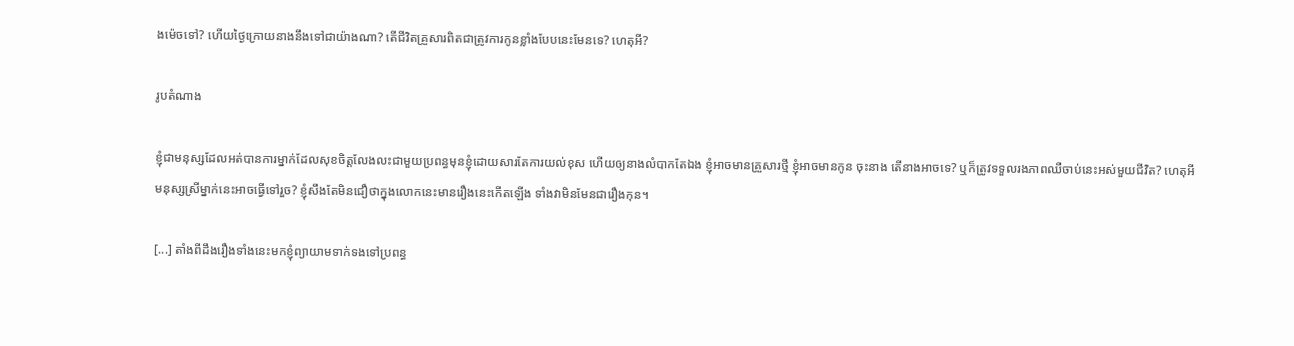ងម៉េចទៅ? ហើយថ្ងៃក្រោយនាងនឹងទៅជាយ៉ាងណា? តើជីវិតគ្រួសារពិតជាត្រូវការកូនខ្លាំងបែបនេះមែនទេ? ហេតុអី?

រូបតំណាង

ខ្ញុំជាមនុស្សដែលអត់បានការម្នាក់ដែលសុខចិត្តលែងលះជាមួយប្រពន្ធមុនខ្ញុំដោយសារតែការយល់ខុស ហើយឲ្យនាងលំបាកតែឯង ខ្ញុំអាចមានគ្រួសារថ្មី ខ្ញុំអាចមានកូន ចុះនាង តើនាងអាចទេ? ឬក៏ត្រូវទទួលរងភាពឈឺចាប់នេះអស់មួយជីវិត? ហេតុអីមនុស្សស្រីម្នាក់នេះអាចធ្វើទៅរួច? ខ្ញុំសឹងតែមិនជឿថាក្នុងលោកនេះមានរឿងនេះកើតឡើង ទាំងវាមិនមែនជារឿងកុន។

[...] តាំងពីដឹងរឿងទាំងនេះមកខ្ញុំព្យាយាមទាក់ទងទៅប្រពន្ធ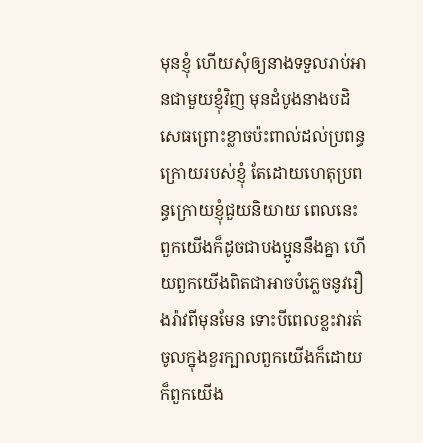មុនខ្ញុំ ហើយសុំឲ្យនាងទទួលរាប់អានជាមួយខ្ញុំវិញ មុនដំបូងនាងបដិសេធព្រោះខ្លាចប៉ះពាល់ដល់ប្រពន្ធក្រោយរបស់ខ្ញុំ តែដោយហេតុប្រពន្ធក្រោយខ្ញុំជួយនិយាយ ពេលនេះពួកយើងក៏ដូចជាបងប្អូននឹងគ្នា ហើយពួកយើងពិតជាអាចបំភ្លេចនូវរឿងរ៉ាវពីមុនមែន ទោះបីពេលខ្លះវារត់ចូលក្នុងខួរក្បាលពួកយើងក៏ដោយក៏ពួកយើង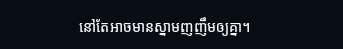នៅតែអាចមានស្នាមញញឹមឲ្យគ្នា។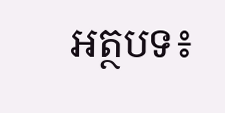អត្ថបទ៖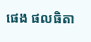ផេង ផលធិតា